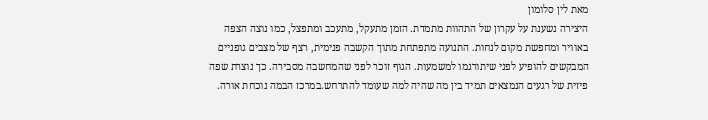מאת לין סלומון
היצירה נשענת על עקרון של התהוות מתמדת. הזמן מתעקל, מתעכב ומתפצל, כמו נוצה הצפה באוויר ומחפשת מקום לנחות. התנועה מתפתחת מתוך הקשבה פנימית, רצף של מצבים גופניים המבקשים להופיע לפני שיתורגמו למשמעות. הגוף זוכר לפני שהמחשבה מסבירה. כך נוצרת שפה פיזית של רגעים הנמצאים תמיד בין מה שהיה למה שעומד להתרחש.במרכז הבמה נוכחת אורה.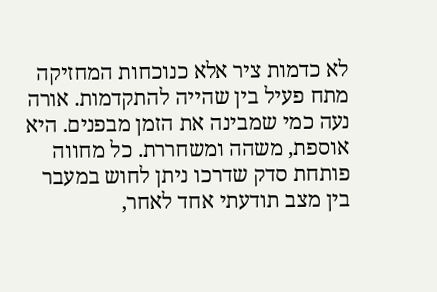לא כדמות ציר אלא כנוכחות המחזיקה מתח פעיל בין שהייה להתקדמות. אורה נעה כמי שמבינה את הזמן מבפנים. היא אוספת, משהה ומשחררת. כל מחווה פותחת סדק שדרכו ניתן לחוש במעבר בין מצב תודעתי אחד לאחר,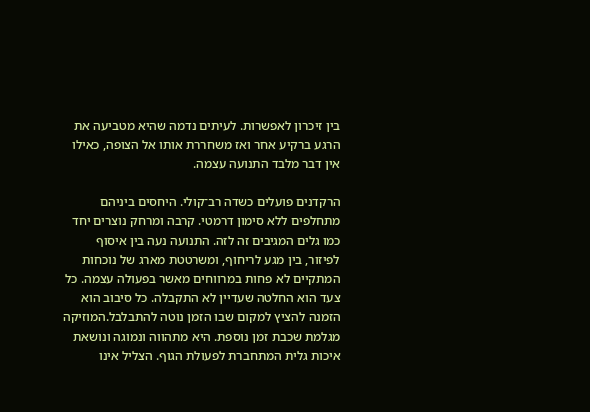בין זיכרון לאפשרות. לעיתים נדמה שהיא מטביעה את הרגע ברקיע אחר ואז משחררת אותו אל הצופה, כאילו אין דבר מלבד התנועה עצמה.

הרקדנים פועלים כשדה רב־קולי. היחסים ביניהם מתחלפים ללא סימון דרמטי. קרבה ומרחק נוצרים יחד כמו גלים המגיבים זה לזה. התנועה נעה בין איסוף לפיזור, בין מגע לריחוף, ומשרטטת מארג של נוכחות המתקיים לא פחות במרווחים מאשר בפעולה עצמה. כל צעד הוא החלטה שעדיין לא התקבלה. כל סיבוב הוא הזמנה להציץ למקום שבו הזמן נוטה להתבלבל.המוזיקה מגלמת שכבת זמן נוספת. היא מתהווה ונמוגה ונושאת איכות גלית המתחברת לפעולת הגוף. הצליל אינו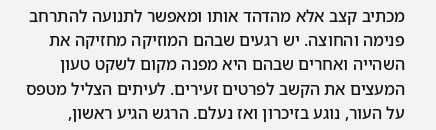מכתיב קצב אלא מהדהד אותו ומאפשר לתנועה להתרחב פנימה והחוצה. יש רגעים שבהם המוזיקה מחזיקה את השהייה ואחרים שבהם היא מפנה מקום לשקט טעון המעצים את הקשב לפרטים זעירים. לעיתים הצליל מטפס על העור, נוגע בזיכרון ואז נעלם. הרגש הגיע ראשון,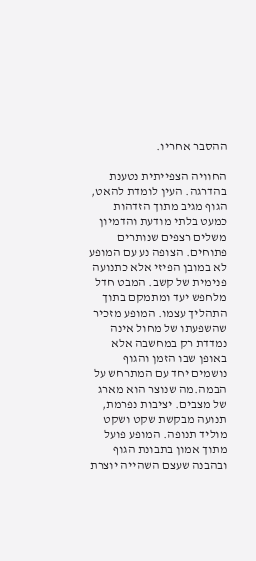ההסבר אחריו.

החוויה הצפייתית נטענת בהדרגה. העין לומדת להאט, הגוף מגיב מתוך הזדהות כמעט בלתי מודעת והדמיון משלים רצפים שנותרים פתוחים. הצופה נע עם המופע לא במובן הפיזי אלא כתנועה פנימית של קשב. המבט חדל מלחפש יעד ומתמקם בתוך התהליך עצמו. המופע מזכיר שהשפעתו של מחול אינה נמדדת רק במחשבה אלא באופן שבו הזמן והגוף נושמים יחד עם המתרחש על הבמה.מה שנוצר הוא מארג של מצבים. יציבות נפרמת, תנועה מבקשת שקט ושקט מוליד תנופה. המופע פועל מתוך אמון בתבונת הגוף ובהבנה שעצם השהייה יוצרת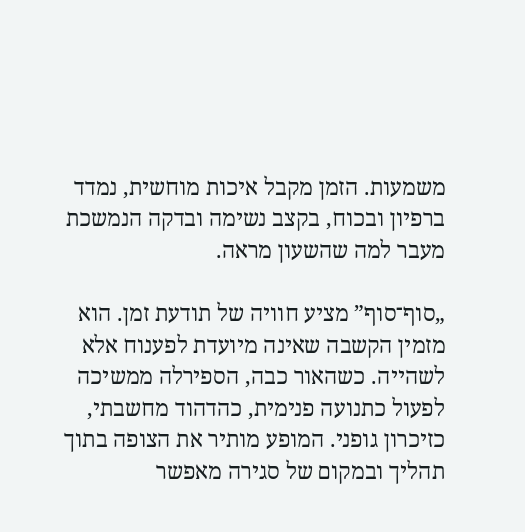משמעות. הזמן מקבל איכות מוחשית, נמדד ברפיון ובכוח, בקצב נשימה ובדקה הנמשכת מעבר למה שהשעון מראה.

„סוף־סוף” מציע חוויה של תודעת זמן. הוא מזמין הקשבה שאינה מיועדת לפענוח אלא לשהייה. כשהאור כבה, הספירלה ממשיכה לפעול כתנועה פנימית, כהדהוד מחשבתי, כזיכרון גופני. המופע מותיר את הצופה בתוך תהליך ובמקום של סגירה מאפשר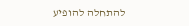להתחלה להופיע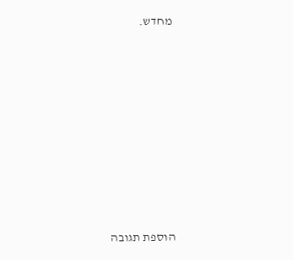מחדש.








הוספת תגובה